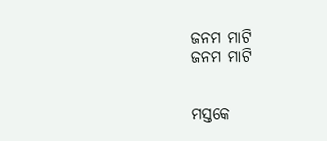ଜନମ ମାଟି
ଜନମ ମାଟି


ମସ୍ତକେ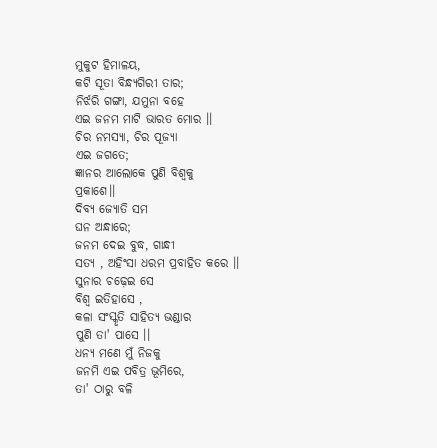ମୁକୁଟ ହିମାଳୟ,
କଟି ସୂତା ବିନ୍ଧ୍ୟଗିରୀ ତାର;
ନିର୍ଝରି ଗଙ୍ଗା, ଯମୁନା ବହେ
ଏଇ ଜନମ ମାଟି ଭାରତ ମୋର ।।
ଚିର ନମସ୍ୟା, ଚିର ପୂଜ୍ୟା
ଏଇ ଜଗତେ;
ଜ୍ଞାନର ଆଲୋକେ ପୁଣି ବିଶ୍ୱକୁ
ପ୍ରକାଶେ।।
ଦିବ୍ୟ ଜ୍ୟୋତି ସମ
ଘନ ଅନ୍ଧାରେ;
ଜନମ ଦେଇ ବୁଦ୍ଧ, ଗାନ୍ଧୀ
ସତ୍ୟ , ଅହିଂସା ଧରମ ପ୍ରବାହିତ କରେ ।।
ସୁନାର ଚଢ଼େଇ ସେ
ବିଶ୍ଵ ଇତିହାସେ ,
କଳା ସଂସ୍କୃତି ସାହିତ୍ୟ ଭଣ୍ଡାର
ପୁଣି ତା' ପାସେ ।।
ଧନ୍ୟ ମଣେ ମୁଁ ନିଜକୁ
ଜନମି ଏଇ ପବିତ୍ର ଭୂମିରେ,
ତା' ଠାରୁ ବଳି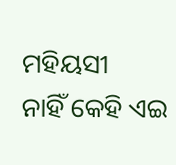ମହିୟସୀ
ନାହିଁ କେହି ଏଇ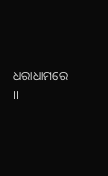ଧରାଧାମରେ ।।